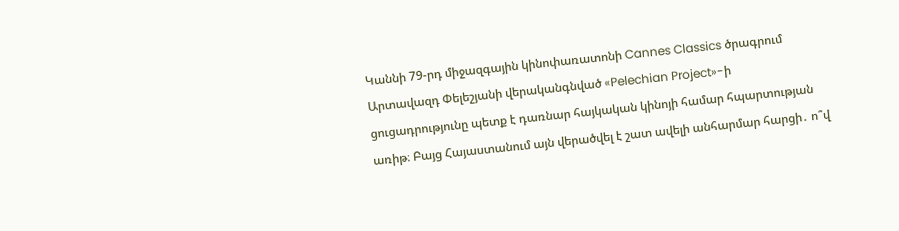Կաննի 79-րդ միջազգային կինոփառատոնի Cannes Classics ծրագրում Արտավազդ Փելեշյանի վերականգնված «Pelechian Project»-ի ցուցադրությունը պետք է դառնար հայկական կինոյի համար հպարտության առիթ։ Բայց Հայաստանում այն վերածվել է շատ ավելի անհարմար հարցի․ ո՞վ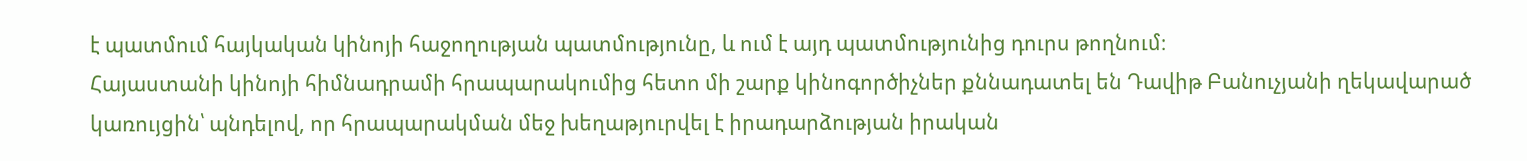է պատմում հայկական կինոյի հաջողության պատմությունը, և ում է այդ պատմությունից դուրս թողնում։
Հայաստանի կինոյի հիմնադրամի հրապարակումից հետո մի շարք կինոգործիչներ քննադատել են Դավիթ Բանուչյանի ղեկավարած կառույցին՝ պնդելով, որ հրապարակման մեջ խեղաթյուրվել է իրադարձության իրական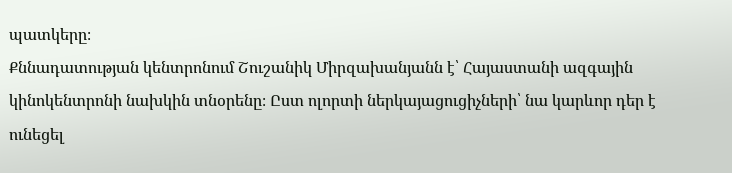պատկերը։
Քննադատության կենտրոնում Շուշանիկ Միրզախանյանն է՝ Հայաստանի ազգային կինոկենտրոնի նախկին տնօրենը։ Ըստ ոլորտի ներկայացուցիչների՝ նա կարևոր դեր է ունեցել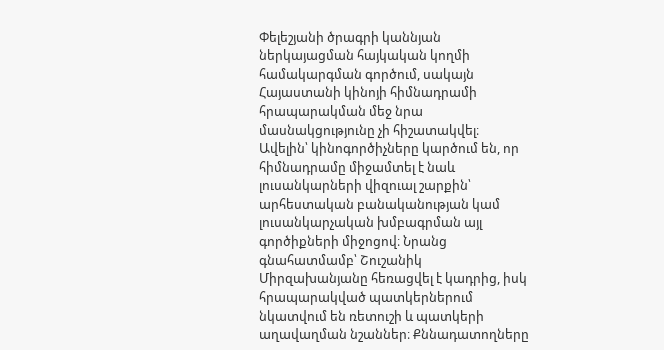Փելեշյանի ծրագրի կաննյան ներկայացման հայկական կողմի համակարգման գործում, սակայն Հայաստանի կինոյի հիմնադրամի հրապարակման մեջ նրա մասնակցությունը չի հիշատակվել։
Ավելին՝ կինոգործիչները կարծում են, որ հիմնադրամը միջամտել է նաև լուսանկարների վիզուալ շարքին՝ արհեստական բանականության կամ լուսանկարչական խմբագրման այլ գործիքների միջոցով։ Նրանց գնահատմամբ՝ Շուշանիկ Միրզախանյանը հեռացվել է կադրից, իսկ հրապարակված պատկերներում նկատվում են ռետուշի և պատկերի աղավաղման նշաններ։ Քննադատողները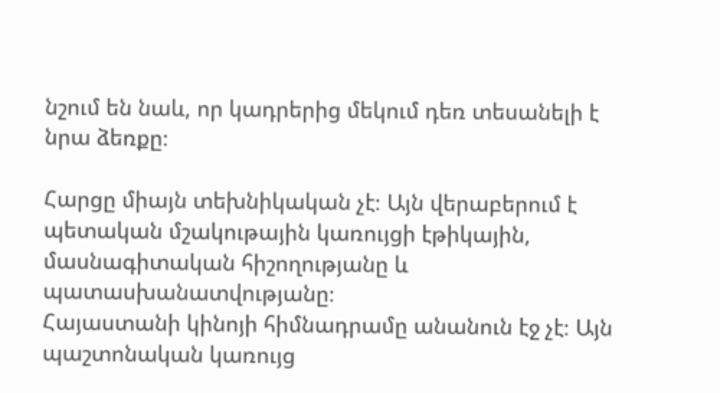նշում են նաև, որ կադրերից մեկում դեռ տեսանելի է նրա ձեռքը։

Հարցը միայն տեխնիկական չէ։ Այն վերաբերում է պետական մշակութային կառույցի էթիկային, մասնագիտական հիշողությանը և պատասխանատվությանը։
Հայաստանի կինոյի հիմնադրամը անանուն էջ չէ։ Այն պաշտոնական կառույց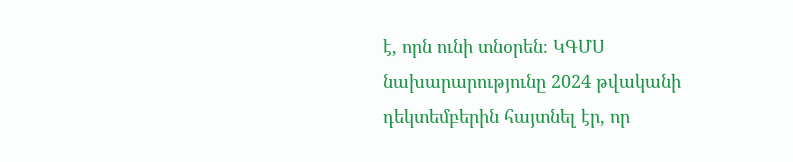է, որն ունի տնօրեն։ ԿԳՄՍ նախարարությունը 2024 թվականի դեկտեմբերին հայտնել էր, որ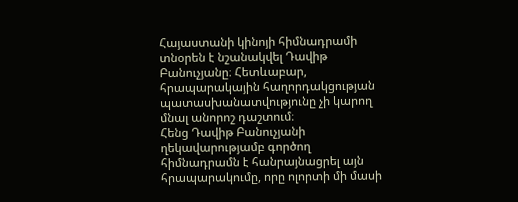Հայաստանի կինոյի հիմնադրամի տնօրեն է նշանակվել Դավիթ Բանուչյանը։ Հետևաբար, հրապարակային հաղորդակցության պատասխանատվությունը չի կարող մնալ անորոշ դաշտում։
Հենց Դավիթ Բանուչյանի ղեկավարությամբ գործող հիմնադրամն է հանրայնացրել այն հրապարակումը, որը ոլորտի մի մասի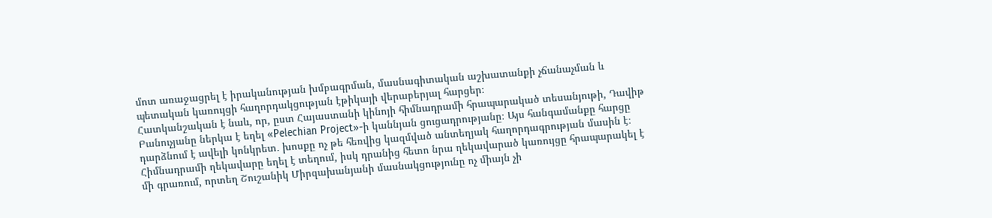մոտ առաջացրել է իրականության խմբագրման, մասնագիտական աշխատանքի չճանաչման և պետական կառույցի հաղորդակցության էթիկայի վերաբերյալ հարցեր։
Հատկանշական է նաև, որ, ըստ Հայաստանի կինոյի հիմնադրամի հրապարակած տեսանյութի, Դավիթ Բանուչյանը ներկա է եղել «Pelechian Project»-ի կաննյան ցուցադրությանը։ Այս հանգամանքը հարցը դարձնում է ավելի կոնկրետ․ խոսքը ոչ թե հեռվից կազմված անտեղյակ հաղորդագրության մասին է։ Հիմնադրամի ղեկավարը եղել է տեղում, իսկ դրանից հետո նրա ղեկավարած կառույցը հրապարակել է մի գրառում, որտեղ Շուշանիկ Միրզախանյանի մասնակցությունը ոչ միայն չի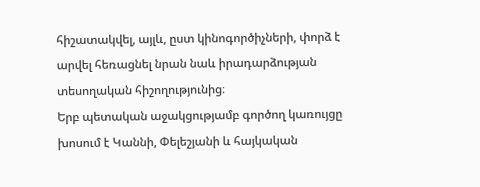հիշատակվել, այլև, ըստ կինոգործիչների, փորձ է արվել հեռացնել նրան նաև իրադարձության տեսողական հիշողությունից։
Երբ պետական աջակցությամբ գործող կառույցը խոսում է Կաննի, Փելեշյանի և հայկական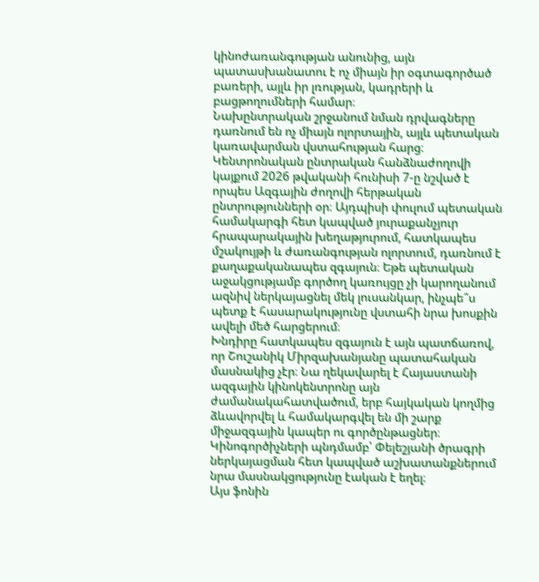կինոժառանգության անունից, այն պատասխանատու է ոչ միայն իր օգտագործած բառերի, այլև իր լռության, կադրերի և բացթողումների համար։
Նախընտրական շրջանում նման դրվագները դառնում են ոչ միայն ոլորտային, այլև պետական կառավարման վստահության հարց։ Կենտրոնական ընտրական հանձնաժողովի կայքում 2026 թվականի հունիսի 7-ը նշված է որպես Ազգային ժողովի հերթական ընտրությունների օր։ Այդպիսի փուլում պետական համակարգի հետ կապված յուրաքանչյուր հրապարակային խեղաթյուրում, հատկապես մշակույթի և ժառանգության ոլորտում, դառնում է քաղաքականապես զգայուն։ Եթե պետական աջակցությամբ գործող կառույցը չի կարողանում ազնիվ ներկայացնել մեկ լուսանկար, ինչպե՞ս պետք է հասարակությունը վստահի նրա խոսքին ավելի մեծ հարցերում։
Խնդիրը հատկապես զգայուն է այն պատճառով, որ Շուշանիկ Միրզախանյանը պատահական մասնակից չէր։ Նա ղեկավարել է Հայաստանի ազգային կինոկենտրոնը այն ժամանակահատվածում, երբ հայկական կողմից ձևավորվել և համակարգվել են մի շարք միջազգային կապեր ու գործընթացներ։ Կինոգործիչների պնդմամբ՝ Փելեշյանի ծրագրի ներկայացման հետ կապված աշխատանքներում նրա մասնակցությունը էական է եղել։
Այս ֆոնին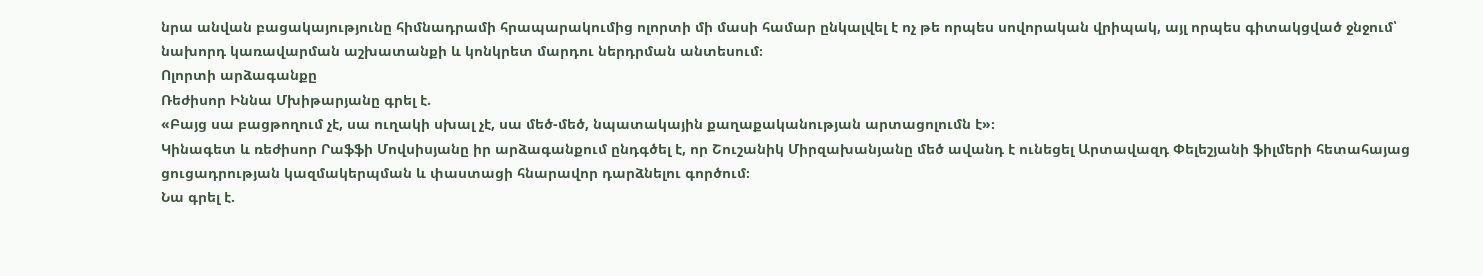նրա անվան բացակայությունը հիմնադրամի հրապարակումից ոլորտի մի մասի համար ընկալվել է ոչ թե որպես սովորական վրիպակ, այլ որպես գիտակցված ջնջում՝ նախորդ կառավարման աշխատանքի և կոնկրետ մարդու ներդրման անտեսում։
Ոլորտի արձագանքը
Ռեժիսոր Իննա Մխիթարյանը գրել է.
«Բայց սա բացթողում չէ, սա ուղակի սխալ չէ, սա մեծ-մեծ, նպատակային քաղաքականության արտացոլումն է»։
Կինագետ և ռեժիսոր Րաֆֆի Մովսիսյանը իր արձագանքում ընդգծել է, որ Շուշանիկ Միրզախանյանը մեծ ավանդ է ունեցել Արտավազդ Փելեշյանի ֆիլմերի հետահայաց ցուցադրության կազմակերպման և փաստացի հնարավոր դարձնելու գործում։
Նա գրել է.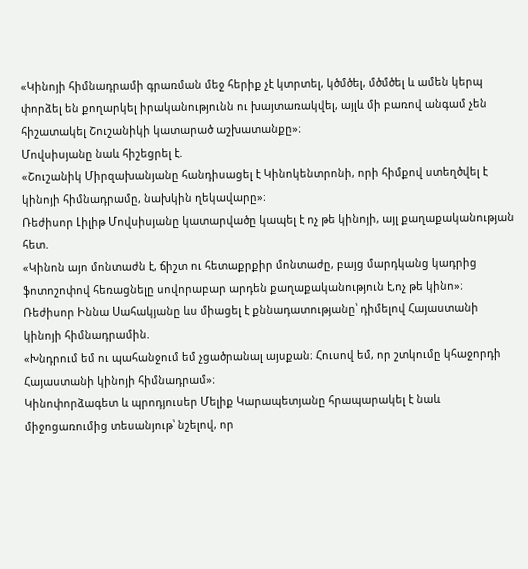«Կինոյի հիմնադրամի գրառման մեջ հերիք չէ կտրտել, կծմծել, մծմծել և ամեն կերպ փորձել են քողարկել իրականությունն ու խայտառակվել, այլև մի բառով անգամ չեն հիշատակել Շուշանիկի կատարած աշխատանքը»։
Մովսիսյանը նաև հիշեցրել է.
«Շուշանիկ Միրզախանյանը հանդիսացել է Կինոկենտրոնի, որի հիմքով ստեղծվել է կինոյի հիմնադրամը, նախկին ղեկավարը»։
Ռեժիսոր Լիլիթ Մովսիսյանը կատարվածը կապել է ոչ թե կինոյի, այլ քաղաքականության հետ.
«Կինոն այո մոնտաժն է, ճիշտ ու հետաքրքիր մոնտաժը, բայց մարդկանց կադրից ֆոտոշոփով հեռացնելը սովորաբար արդեն քաղաքականություն է,ոչ թե կինո»։
Ռեժիսոր Իննա Սահակյանը ևս միացել է քննադատությանը՝ դիմելով Հայաստանի կինոյի հիմնադրամին.
«Խնդրում եմ ու պահանջում եմ չցածրանալ այսքան։ Հուսով եմ, որ շտկումը կհաջորդի Հայաստանի կինոյի հիմնադրամ»։
Կինոփորձագետ և պրոդյուսեր Մելիք Կարապետյանը հրապարակել է նաև միջոցառումից տեսանյութ՝ նշելով, որ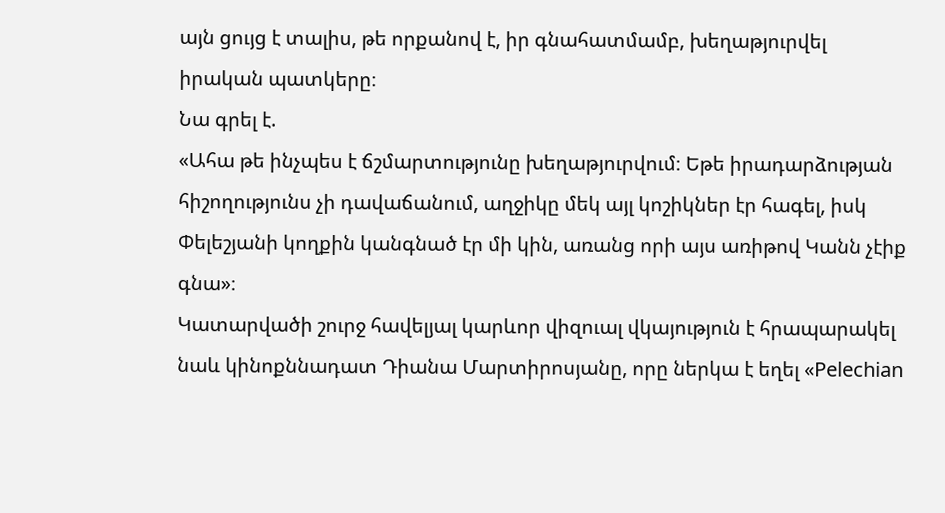այն ցույց է տալիս, թե որքանով է, իր գնահատմամբ, խեղաթյուրվել իրական պատկերը։
Նա գրել է.
«Ահա թե ինչպես է ճշմարտությունը խեղաթյուրվում։ Եթե իրադարձության հիշողությունս չի դավաճանում, աղջիկը մեկ այլ կոշիկներ էր հագել, իսկ Փելեշյանի կողքին կանգնած էր մի կին, առանց որի այս առիթով Կանն չէիք գնա»։
Կատարվածի շուրջ հավելյալ կարևոր վիզուալ վկայություն է հրապարակել նաև կինոքննադատ Դիանա Մարտիրոսյանը, որը ներկա է եղել «Pelechian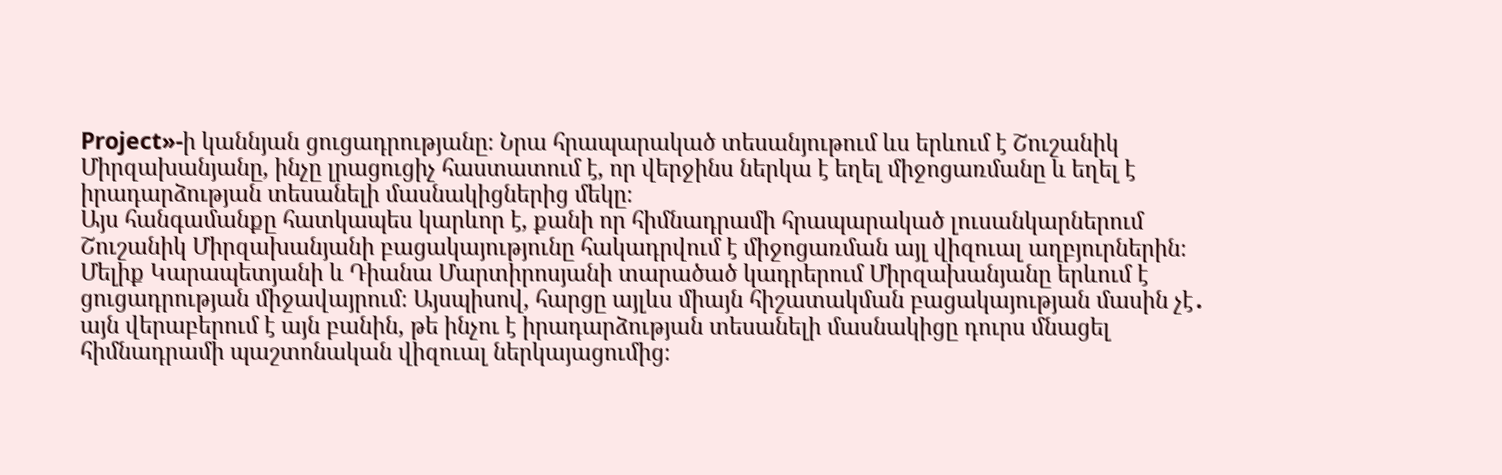Project»-ի կաննյան ցուցադրությանը։ Նրա հրապարակած տեսանյութում ևս երևում է Շուշանիկ Միրզախանյանը, ինչը լրացուցիչ հաստատում է, որ վերջինս ներկա է եղել միջոցառմանը և եղել է իրադարձության տեսանելի մասնակիցներից մեկը։
Այս հանգամանքը հատկապես կարևոր է, քանի որ հիմնադրամի հրապարակած լուսանկարներում Շուշանիկ Միրզախանյանի բացակայությունը հակադրվում է միջոցառման այլ վիզուալ աղբյուրներին։ Մելիք Կարապետյանի և Դիանա Մարտիրոսյանի տարածած կադրերում Միրզախանյանը երևում է ցուցադրության միջավայրում։ Այսպիսով, հարցը այլևս միայն հիշատակման բացակայության մասին չէ․ այն վերաբերում է այն բանին, թե ինչու է իրադարձության տեսանելի մասնակիցը դուրս մնացել հիմնադրամի պաշտոնական վիզուալ ներկայացումից։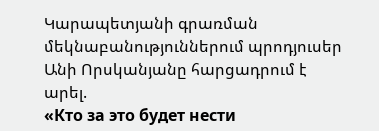Կարապետյանի գրառման մեկնաբանություններում պրոդյուսեր Անի Որսկանյանը հարցադրում է արել.
«Кто за это будет нести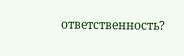ответственность?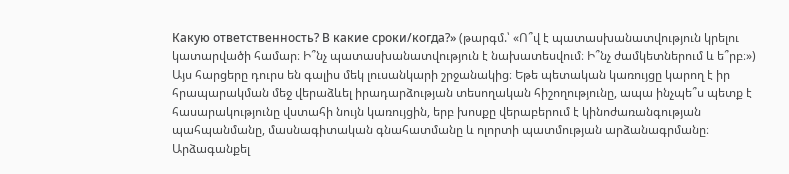Какую ответственность? В какие сроки/когда?» (թարգմ.՝ «Ո՞վ է պատասխանատվություն կրելու կատարվածի համար։ Ի՞նչ պատասխանատվություն է նախատեսվում։ Ի՞նչ ժամկետներում և ե՞րբ։»)
Այս հարցերը դուրս են գալիս մեկ լուսանկարի շրջանակից։ Եթե պետական կառույցը կարող է իր հրապարակման մեջ վերաձևել իրադարձության տեսողական հիշողությունը, ապա ինչպե՞ս պետք է հասարակությունը վստահի նույն կառույցին, երբ խոսքը վերաբերում է կինոժառանգության պահպանմանը, մասնագիտական գնահատմանը և ոլորտի պատմության արձանագրմանը։
Արձագանքել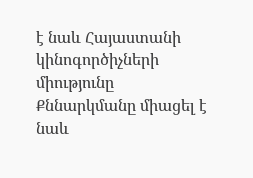է նաև Հայաստանի կինոգործիչների միությունը
Քննարկմանը միացել է նաև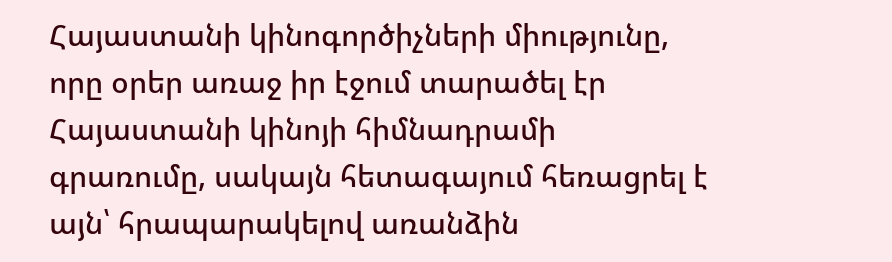Հայաստանի կինոգործիչների միությունը, որը օրեր առաջ իր էջում տարածել էր Հայաստանի կինոյի հիմնադրամի գրառումը, սակայն հետագայում հեռացրել է այն՝ հրապարակելով առանձին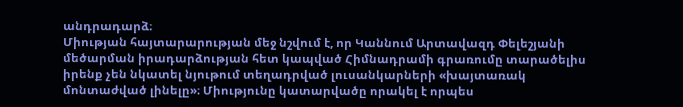անդրադարձ։
Միության հայտարարության մեջ նշվում է, որ Կաննում Արտավազդ Փելեշյանի մեծարման իրադարձության հետ կապված Հիմնադրամի գրառումը տարածելիս իրենք չեն նկատել նյութում տեղադրված լուսանկարների «խայտառակ մոնտաժված լինելը»։ Միությունը կատարվածը որակել է որպես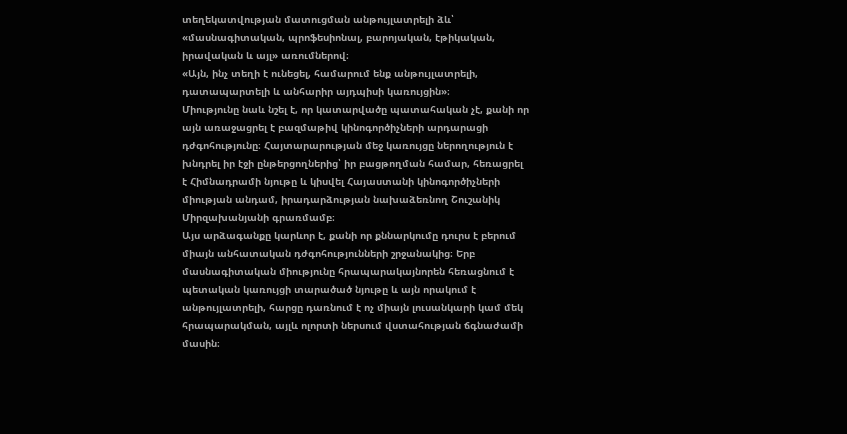տեղեկատվության մատուցման անթույլատրելի ձև՝ «մասնագիտական, պրոֆեսիոնալ, բարոյական, էթիկական, իրավական և այլ» առումներով։
«Այն, ինչ տեղի է ունեցել, համարում ենք անթույլատրելի, դատապարտելի և անհարիր այդպիսի կառույցին»։
Միությունը նաև նշել է, որ կատարվածը պատահական չէ, քանի որ այն առաջացրել է բազմաթիվ կինոգործիչների արդարացի դժգոհությունը։ Հայտարարության մեջ կառույցը ներողություն է խնդրել իր էջի ընթերցողներից՝ իր բացթողման համար, հեռացրել է Հիմնադրամի նյութը և կիսվել Հայաստանի կինոգործիչների միության անդամ, իրադարձության նախաձեռնող Շուշանիկ Միրզախանյանի գրառմամբ։
Այս արձագանքը կարևոր է, քանի որ քննարկումը դուրս է բերում միայն անհատական դժգոհությունների շրջանակից։ Երբ մասնագիտական միությունը հրապարակայնորեն հեռացնում է պետական կառույցի տարածած նյութը և այն որակում է անթույլատրելի, հարցը դառնում է ոչ միայն լուսանկարի կամ մեկ հրապարակման, այլև ոլորտի ներսում վստահության ճգնաժամի մասին։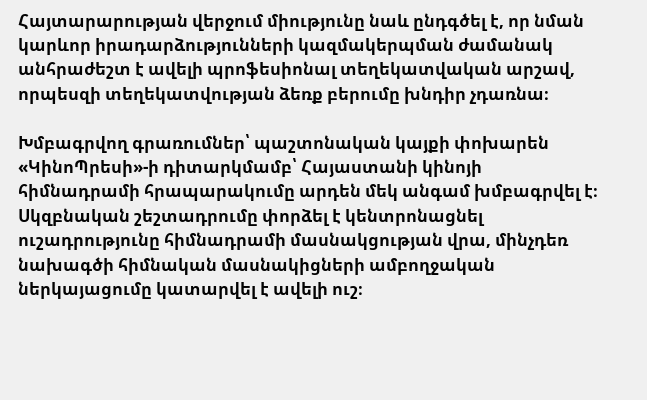Հայտարարության վերջում միությունը նաև ընդգծել է, որ նման կարևոր իրադարձությունների կազմակերպման ժամանակ անհրաժեշտ է ավելի պրոֆեսիոնալ տեղեկատվական արշավ, որպեսզի տեղեկատվության ձեռք բերումը խնդիր չդառնա։

Խմբագրվող գրառումներ՝ պաշտոնական կայքի փոխարեն
«ԿինոՊրեսի»-ի դիտարկմամբ՝ Հայաստանի կինոյի հիմնադրամի հրապարակումը արդեն մեկ անգամ խմբագրվել է։ Սկզբնական շեշտադրումը փորձել է կենտրոնացնել ուշադրությունը հիմնադրամի մասնակցության վրա, մինչդեռ նախագծի հիմնական մասնակիցների ամբողջական ներկայացումը կատարվել է ավելի ուշ։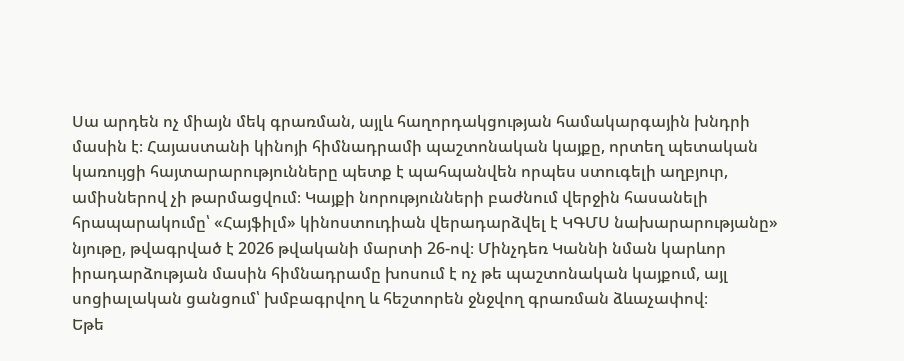Սա արդեն ոչ միայն մեկ գրառման, այլև հաղորդակցության համակարգային խնդրի մասին է։ Հայաստանի կինոյի հիմնադրամի պաշտոնական կայքը, որտեղ պետական կառույցի հայտարարությունները պետք է պահպանվեն որպես ստուգելի աղբյուր, ամիսներով չի թարմացվում։ Կայքի նորությունների բաժնում վերջին հասանելի հրապարակումը՝ «Հայֆիլմ» կինոստուդիան վերադարձվել է ԿԳՄՍ նախարարությանը» նյութը, թվագրված է 2026 թվականի մարտի 26-ով։ Մինչդեռ Կաննի նման կարևոր իրադարձության մասին հիմնադրամը խոսում է ոչ թե պաշտոնական կայքում, այլ սոցիալական ցանցում՝ խմբագրվող և հեշտորեն ջնջվող գրառման ձևաչափով։
Եթե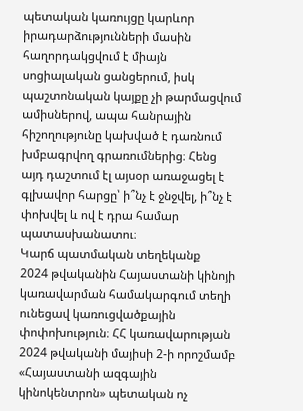պետական կառույցը կարևոր իրադարձությունների մասին հաղորդակցվում է միայն սոցիալական ցանցերում, իսկ պաշտոնական կայքը չի թարմացվում ամիսներով, ապա հանրային հիշողությունը կախված է դառնում խմբագրվող գրառումներից։ Հենց այդ դաշտում էլ այսօր առաջացել է գլխավոր հարցը՝ ի՞նչ է ջնջվել, ի՞նչ է փոխվել և ով է դրա համար պատասխանատու։
Կարճ պատմական տեղեկանք
2024 թվականին Հայաստանի կինոյի կառավարման համակարգում տեղի ունեցավ կառուցվածքային փոփոխություն։ ՀՀ կառավարության 2024 թվականի մայիսի 2-ի որոշմամբ «Հայաստանի ազգային կինոկենտրոն» պետական ոչ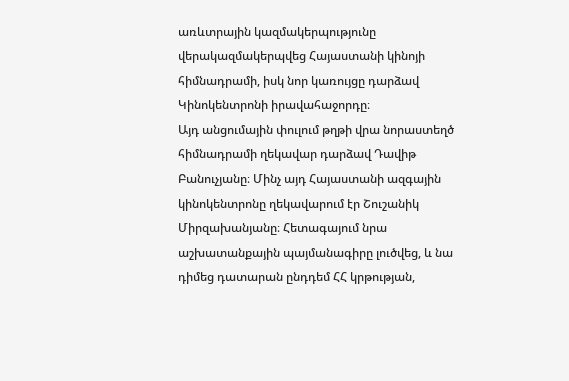առևտրային կազմակերպությունը վերակազմակերպվեց Հայաստանի կինոյի հիմնադրամի, իսկ նոր կառույցը դարձավ Կինոկենտրոնի իրավահաջորդը։
Այդ անցումային փուլում թղթի վրա նորաստեղծ հիմնադրամի ղեկավար դարձավ Դավիթ Բանուչյանը։ Մինչ այդ Հայաստանի ազգային կինոկենտրոնը ղեկավարում էր Շուշանիկ Միրզախանյանը։ Հետագայում նրա աշխատանքային պայմանագիրը լուծվեց, և նա դիմեց դատարան ընդդեմ ՀՀ կրթության,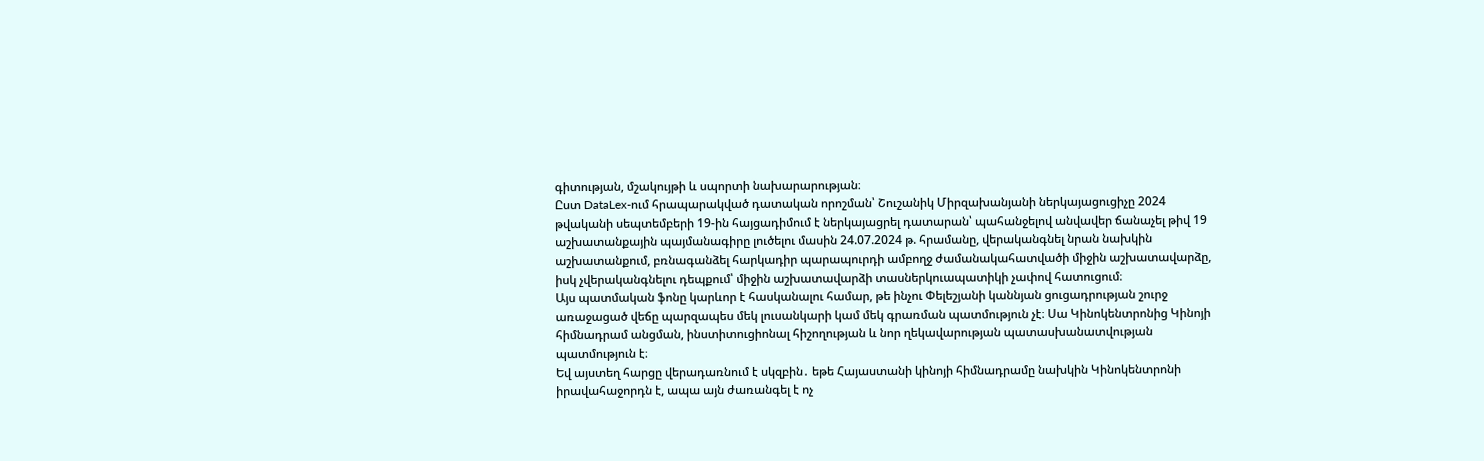գիտության, մշակույթի և սպորտի նախարարության։
Ըստ DataLex-ում հրապարակված դատական որոշման՝ Շուշանիկ Միրզախանյանի ներկայացուցիչը 2024 թվականի սեպտեմբերի 19-ին հայցադիմում է ներկայացրել դատարան՝ պահանջելով անվավեր ճանաչել թիվ 19 աշխատանքային պայմանագիրը լուծելու մասին 24.07.2024 թ. հրամանը, վերականգնել նրան նախկին աշխատանքում, բռնագանձել հարկադիր պարապուրդի ամբողջ ժամանակահատվածի միջին աշխատավարձը, իսկ չվերականգնելու դեպքում՝ միջին աշխատավարձի տասներկուապատիկի չափով հատուցում։
Այս պատմական ֆոնը կարևոր է հասկանալու համար, թե ինչու Փելեշյանի կաննյան ցուցադրության շուրջ առաջացած վեճը պարզապես մեկ լուսանկարի կամ մեկ գրառման պատմություն չէ։ Սա Կինոկենտրոնից Կինոյի հիմնադրամ անցման, ինստիտուցիոնալ հիշողության և նոր ղեկավարության պատասխանատվության պատմություն է։
Եվ այստեղ հարցը վերադառնում է սկզբին․ եթե Հայաստանի կինոյի հիմնադրամը նախկին Կինոկենտրոնի իրավահաջորդն է, ապա այն ժառանգել է ոչ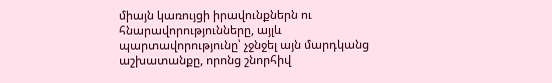միայն կառույցի իրավունքներն ու հնարավորությունները, այլև պարտավորությունը՝ չջնջել այն մարդկանց աշխատանքը, որոնց շնորհիվ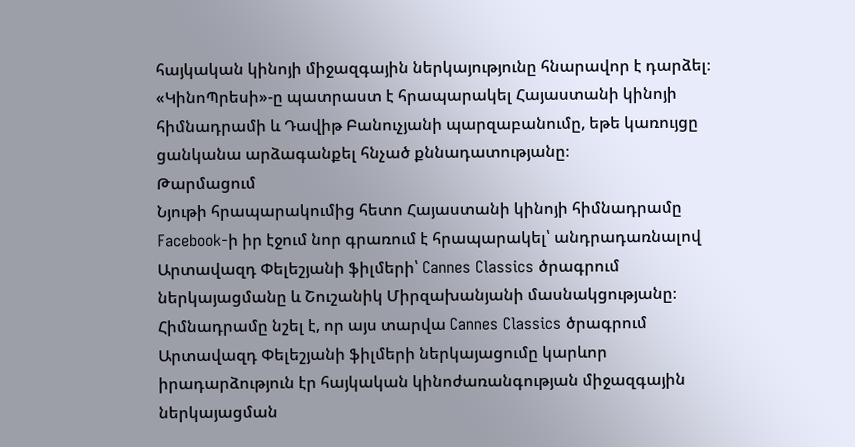հայկական կինոյի միջազգային ներկայությունը հնարավոր է դարձել։
«ԿինոՊրեսի»-ը պատրաստ է հրապարակել Հայաստանի կինոյի հիմնադրամի և Դավիթ Բանուչյանի պարզաբանումը, եթե կառույցը ցանկանա արձագանքել հնչած քննադատությանը։
Թարմացում
Նյութի հրապարակումից հետո Հայաստանի կինոյի հիմնադրամը Facebook-ի իր էջում նոր գրառում է հրապարակել՝ անդրադառնալով Արտավազդ Փելեշյանի ֆիլմերի՝ Cannes Classics ծրագրում ներկայացմանը և Շուշանիկ Միրզախանյանի մասնակցությանը։
Հիմնադրամը նշել է, որ այս տարվա Cannes Classics ծրագրում Արտավազդ Փելեշյանի ֆիլմերի ներկայացումը կարևոր իրադարձություն էր հայկական կինոժառանգության միջազգային ներկայացման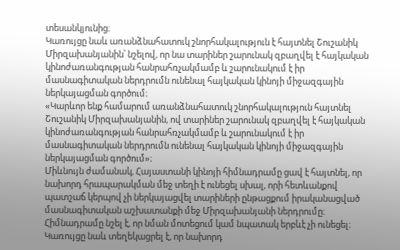տեսանկյունից։
Կառույցը նաև առանձնահատուկ շնորհակալություն է հայտնել Շուշանիկ Միրզախանյանին՝ նշելով, որ նա տարիներ շարունակ զբաղվել է հայկական կինոժառանգության հանրահռչակմամբ և շարունակում է իր մասնագիտական ներդրումն ունենալ հայկական կինոյի միջազգային ներկայացման գործում։
«Կարևոր ենք համարում առանձնահատուկ շնորհակալություն հայտնել Շուշանիկ Միրզախանյանին, ով տարիներ շարունակ զբաղվել է հայկական կինոժառանգության հանրահռչակմամբ և շարունակում է իր մասնագիտական ներդրումն ունենալ հայկական կինոյի միջազգային ներկայացման գործում»։
Միևնույն ժամանակ, Հայաստանի կինոյի հիմնադրամը ցավ է հայտնել, որ նախորդ հրապարակման մեջ տեղի է ունեցել սխալ, որի հետևանքով պատշաճ կերպով չի ներկայացվել տարիների ընթացքում իրականացված մասնագիտական աշխատանքի մեջ Միրզախանյանի ներդրումը։ Հիմնադրամը նշել է, որ նման մոտեցում կամ նպատակ երբևէ չի ունեցել։
Կառույցը նաև տեղեկացրել է, որ նախորդ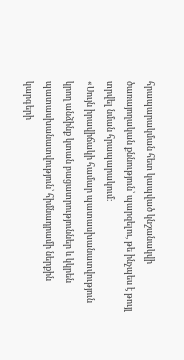հրապարակման հետ կապված կնշանակվի ծառայողական քննություն՝ պարզելու, թե ինչպես է թույլ տրվել նման հրապարակում։
«Սույն իրավիճակի համար պատասխանատվություն կրող անձինք կտան բացատրություններ և կկրեն պատասխանատվություն՝ հիմնադրամի ներքին կարգերի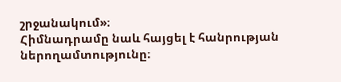շրջանակում»։
Հիմնադրամը նաև հայցել է հանրության ներողամտությունը։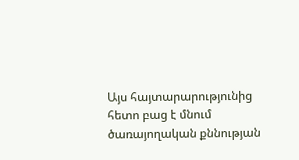Այս հայտարարությունից հետո բաց է մնում ծառայողական քննության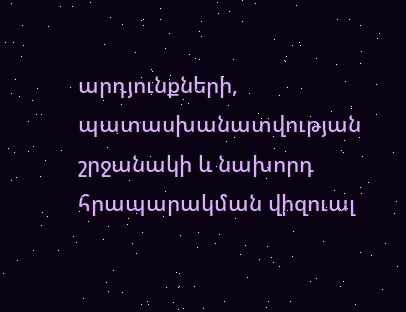արդյունքների, պատասխանատվության շրջանակի և նախորդ հրապարակման վիզուալ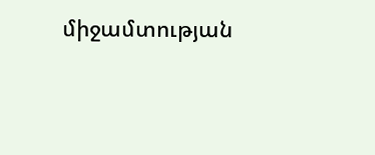միջամտության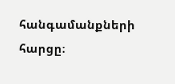հանգամանքների հարցը։